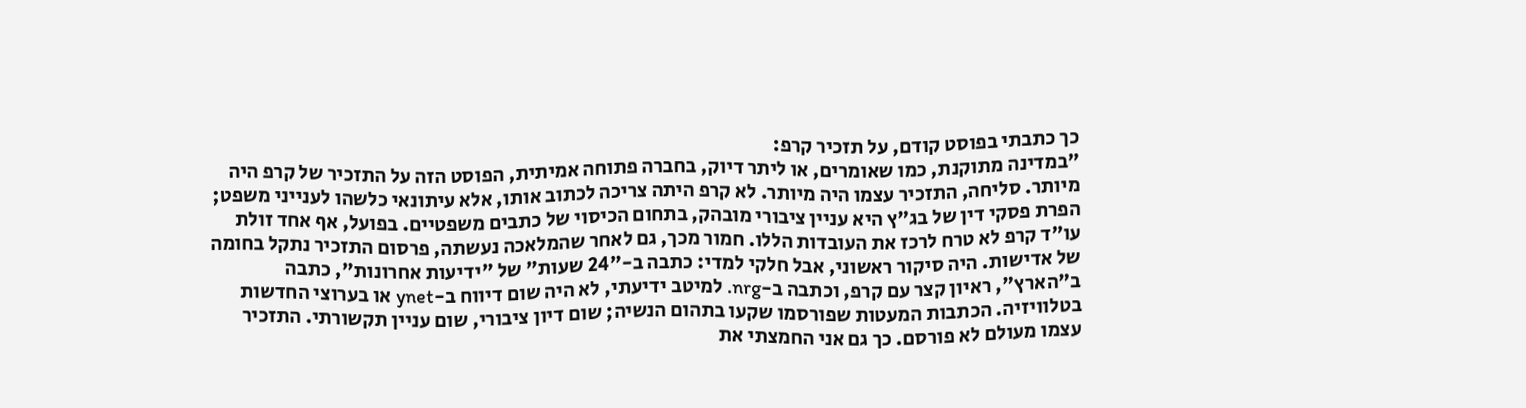כך כתבתי בפוסט קודם, על תזכיר קרפ:
"במדינה מתוקנת, כמו שאומרים, או ליתר דיוק, בחברה פתוחה אמיתית, הפוסט הזה על התזכיר של קרפ היה מיותר. סליחה, התזכיר עצמו היה מיותר. לא קרפ היתה צריכה לכתוב אותו, אלא עיתונאי כלשהו לענייני משפט; הפרת פסקי דין של בג"ץ היא עניין ציבורי מובהק, בתחום הכיסוי של כתבים משפטיים. בפועל, אף אחד זולת עו"ד קרפ לא טרח לרכז את העובדות הללו. חמור מכך, גם לאחר שהמלאכה נעשתה, פרסום התזכיר נתקל בחומה של אדישות. היה סיקור ראשוני, אבל חלקי למדי: כתבה ב-"24 שעות" של "ידיעות אחרונות", כתבה ב"הארץ", ראיון קצר עם קרפ, וכתבה ב-nrg. למיטב ידיעתי, לא היה שום דיווח ב-ynet או בערוצי החדשות בטלוויזיה. הכתבות המעטות שפורסמו שקעו בתהום הנשיה; שום דיון ציבורי, שום עניין תקשורתי. התזכיר עצמו מעולם לא פורסם. כך גם אני החמצתי את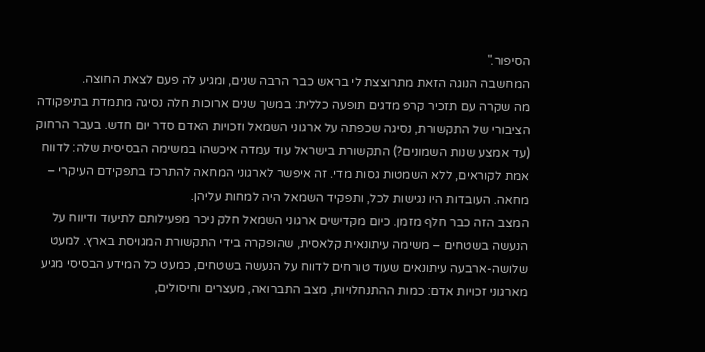הסיפור."
המחשבה הנוגה הזאת מתרוצצת לי בראש כבר הרבה שנים, ומגיע לה פעם לצאת החוצה.
מה שקרה עם תזכיר קרפ מדגים תופעה כללית: במשך שנים ארוכות חלה נסיגה מתמדת בתיפקודה הציבורי של התקשורת, נסיגה שכפתה על ארגוני השמאל וזכויות האדם סדר יום חדש. בעבר הרחוק (עד אמצע שנות השמונים?) התקשורת בישראל עוד עמדה איכשהו במשימה הבסיסית שלה: לדווח אמת לקוראים, ללא השמטות גסות מדי. זה איפשר לארגוני המחאה להתרכז בתפקידם העיקרי – מחאה. העובדות היו נגישות לכל, ותפקיד השמאל היה למחות עליהן.
המצב הזה כבר חלף מזמן. כיום מקדישים ארגוני השמאל חלק ניכר מפעילותם לתיעוד ודיווח על הנעשה בשטחים – משימה עיתונאית קלאסית, שהופקרה בידי התקשורת המגויסת בארץ. למעט שלושה-ארבעה עיתונאים שעוד טורחים לדווח על הנעשה בשטחים, כמעט כל המידע הבסיסי מגיע מארגוני זכויות אדם: כמות ההתנחלויות, מצב התברואה, מעצרים וחיסולים,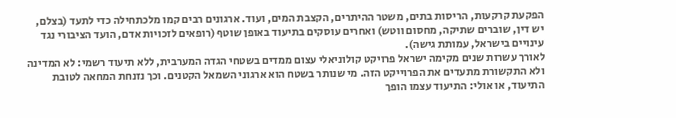הפקעת קרקעות, הריסות בתים, משטר ההיתרים, הקצבת המים, ועוד. ארגונים רבים קמו מלכתחילה כדי לתעד (בצלם, יש דין, שוברים שתיקה, מחסום ווטש) ואחרים עוסקים בתיעוד באופן שוטף (רופאים לזכויות אדם, הועד הציבורי נגד עינויים בישראל, עמותת גישה).
לאורך עשרות שנים מקימה ישראל פרויקט קולוניאלי עצום ממדים בשטחי הגדה המערבית, ללא תיעוד רשמי: לא המדינה ולא התקשורת מתעדים את הפרוייקט הזה. מי שנותר בשטח הוא ארגוני השמאל הקטנים. וכך נזנחת המחאה לטובת התיעוד, או אולי: התיעוד עצמו הופך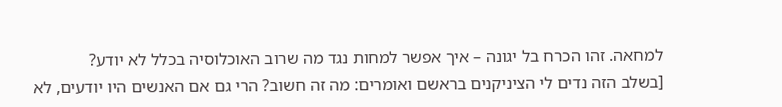למחאה. זהו הכרח בל יגונה – איך אפשר למחות נגד מה שרוב האוכלוסיה בכלל לא יודע?
[בשלב הזה נדים לי הציניקנים בראשם ואומרים: מה זה חשוב? הרי גם אם האנשים היו יודעים, לא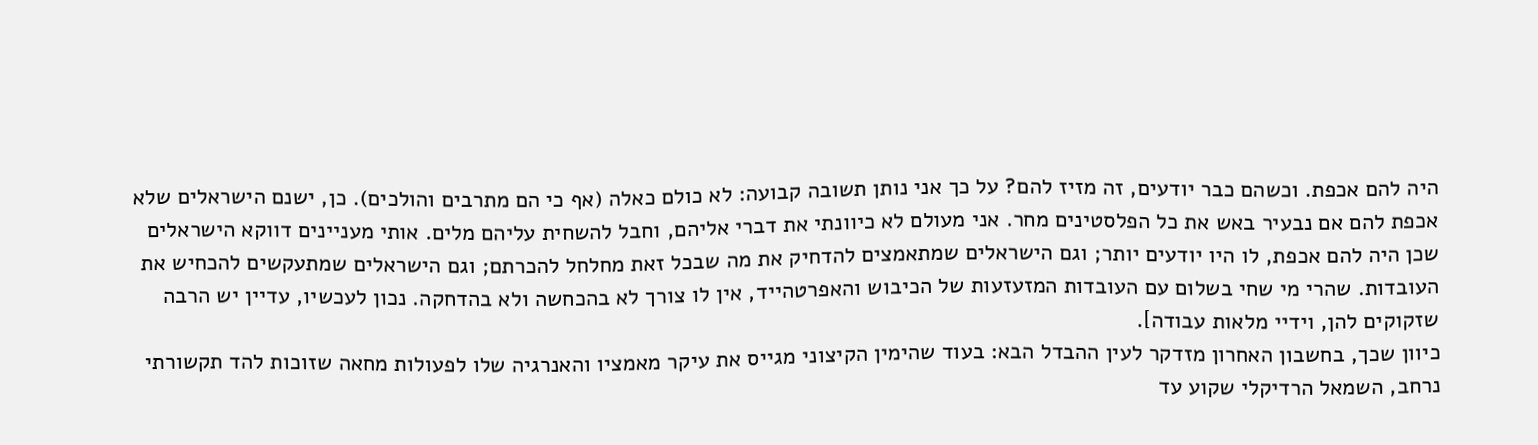היה להם אכפת. וכשהם כבר יודעים, זה מזיז להם? על כך אני נותן תשובה קבועה: לא כולם כאלה (אף כי הם מתרבים והולכים). כן, ישנם הישראלים שלא אכפת להם אם נבעיר באש את כל הפלסטינים מחר. אני מעולם לא כיוונתי את דברי אליהם, וחבל להשחית עליהם מלים. אותי מעניינים דווקא הישראלים שכן היה להם אכפת, לו היו יודעים יותר; וגם הישראלים שמתאמצים להדחיק את מה שבכל זאת מחלחל להכרתם; וגם הישראלים שמתעקשים להכחיש את העובדות. שהרי מי שחי בשלום עם העובדות המזעזעות של הכיבוש והאפרטהייד, אין לו צורך לא בהכחשה ולא בהדחקה. נכון לעכשיו, עדיין יש הרבה שזקוקים להן, וידיי מלאות עבודה].
כיוון שכך, בחשבון האחרון מזדקר לעין ההבדל הבא: בעוד שהימין הקיצוני מגייס את עיקר מאמציו והאנרגיה שלו לפעולות מחאה שזוכות להד תקשורתי נרחב, השמאל הרדיקלי שקוע עד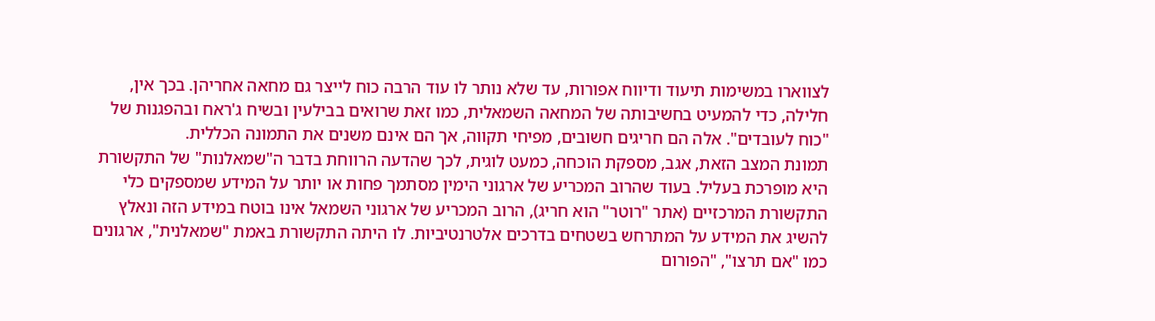לצווארו במשימות תיעוד ודיווח אפורות, עד שלא נותר לו עוד הרבה כוח לייצר גם מחאה אחריהן. בכך אין, חלילה, כדי להמעיט בחשיבותה של המחאה השמאלית, כמו זאת שרואים בבילעין ובשיח ג'ראח ובהפגנות של "כוח לעובדים". אלה הם חריגים חשובים, מפיחי תקווה, אך הם אינם משנים את התמונה הכללית.
תמונת המצב הזאת, אגב, מספקת הוכחה, כמעט לוגית, לכך שהדעה הרווחת בדבר ה"שמאלנות" של התקשורת היא מופרכת בעליל. בעוד שהרוב המכריע של ארגוני הימין מסתמך פחות או יותר על המידע שמספקים כלי התקשורת המרכזיים (אתר "רוטר" הוא חריג), הרוב המכריע של ארגוני השמאל אינו בוטח במידע הזה ונאלץ להשיג את המידע על המתרחש בשטחים בדרכים אלטרנטיביות. לו היתה התקשורת באמת "שמאלנית", ארגונים כמו "אם תרצו", "הפורום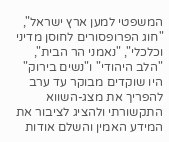המשפטי למען ארץ ישראל", "חוג הפרופסורים לחוסן מדיני וכלכלי", "נאמני הר הבית", "הלב היהודי" ו"נשים בירוק" היו שוקדים מבוקר עד ערב להפריך את מצג-השווא התקשורתי ולהציג לציבור את המידע האמין והשלם אודות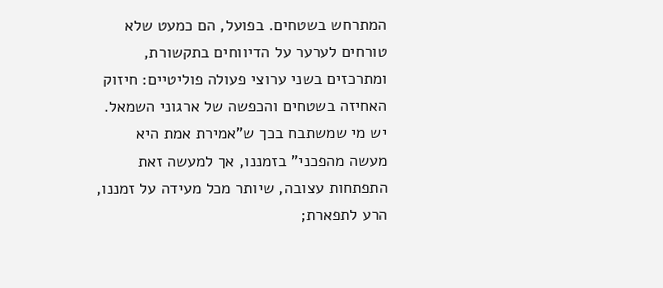המתרחש בשטחים. בפועל, הם כמעט שלא טורחים לערער על הדיווחים בתקשורת, ומתרכזים בשני ערוצי פעולה פוליטיים: חיזוק האחיזה בשטחים והכפשה של ארגוני השמאל.
יש מי שמשתבח בכך ש"אמירת אמת היא מעשה מהפכני" בזמננו, אך למעשה זאת התפתחות עצובה, שיותר מכל מעידה על זמננו, הרע לתפארת;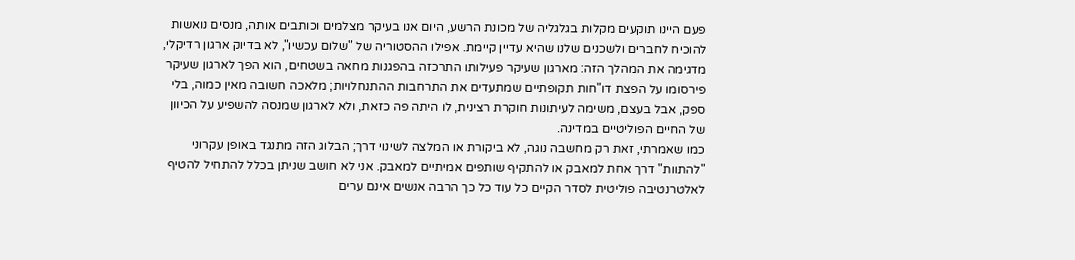פעם היינו תוקעים מקלות בגלגליה של מכונת הרשע, היום אנו בעיקר מצלמים וכותבים אותה, מנסים נואשות להוכיח לחברים ולשכנים שלנו שהיא עדיין קיימת. אפילו ההסטוריה של "שלום עכשיו", לא בדיוק ארגון רדיקלי, מדגימה את המהלך הזה: מארגון שעיקר פעילותו התרכזה בהפגנות מחאה בשטחים, הוא הפך לארגון שעיקר פירסומו על הפצת דו"חות תקופתיים שמתעדים את התרחבות ההתנחלויות; מלאכה חשובה מאין כמוה, בלי ספק, אבל בעצם, משימה לעיתונות חוקרת רצינית, לו היתה פה כזאת, ולא לארגון שמנסה להשפיע על הכיוון של החיים הפוליטיים במדינה.
כמו שאמרתי, זאת רק מחשבה נוגה, לא ביקורת או המלצה לשינוי דרך; הבלוג הזה מתנגד באופן עקרוני "להתוות" דרך אחת למאבק או להתקיף שותפים אמיתיים למאבק. אני לא חושב שניתן בכלל להתחיל להטיף לאלטרנטיבה פוליטית לסדר הקיים כל עוד כל כך הרבה אנשים אינם ערים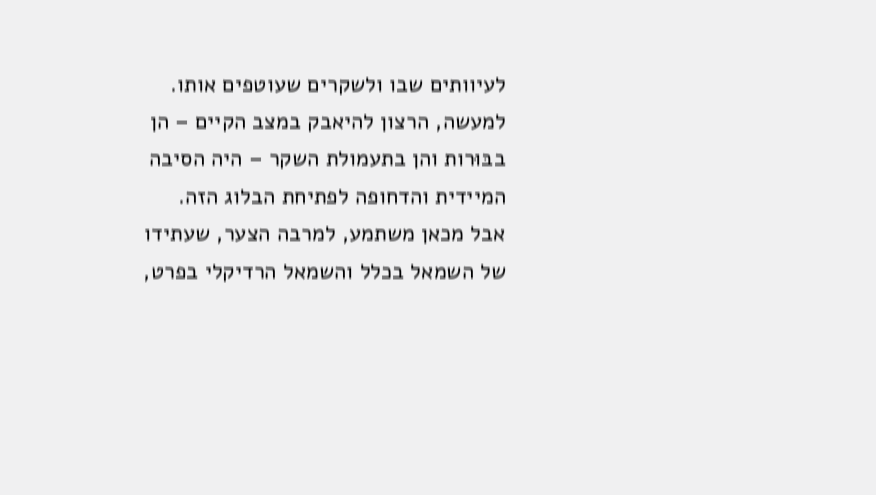לעיוותים שבו ולשקרים שעוטפים אותו. למעשה, הרצון להיאבק במצב הקיים – הן בבּוּרות והן בתעמולת השקר – היה הסיבה המיידית והדחופה לפתיחת הבלוג הזה.
אבל מכאן משתמע, למרבה הצער, שעתידו של השמאל בכלל והשמאל הרדיקלי בפרט,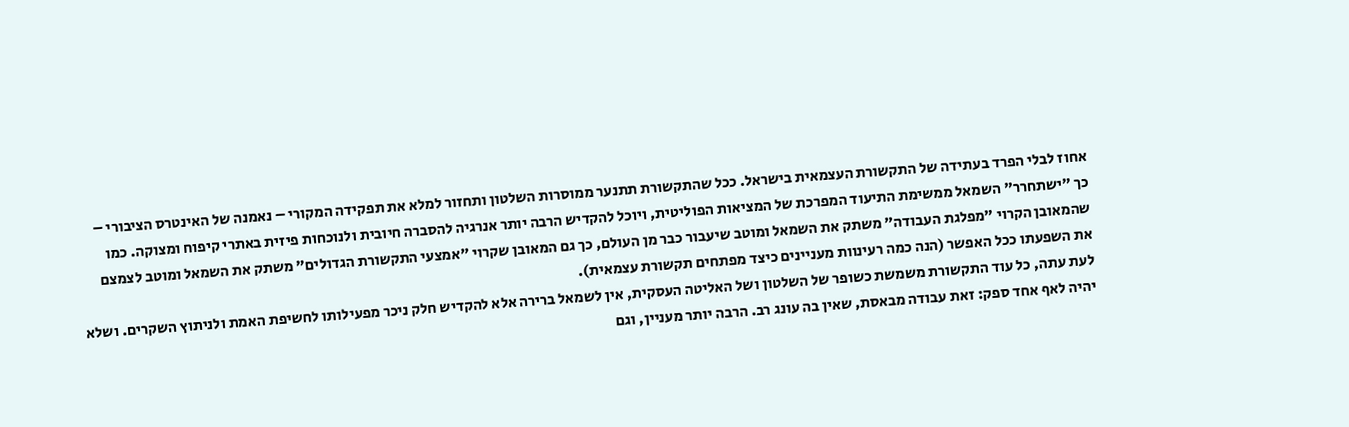אחוז לבלי הפרד בעתידה של התקשורת העצמאית בישראל. ככל שהתקשורת תתנער ממוסרות השלטון ותחזור למלא את תפקידה המקורי – נאמנה של האינטרס הציבורי – כך "ישתחרר" השמאל ממשימת התיעוד המפרכת של המציאות הפוליטית, ויוכל להקדיש הרבה יותר אנרגיה להסברה חיובית ולנוכחות פיזית באתרי קיפוח ומצוקה. כמו שהמאובן הקרוי "מפלגת העבודה" משתק את השמאל ומוטב שיעבור כבר מן העולם, כך גם המאובן שקרוי "אמצעי התקשורת הגדולים" משתק את השמאל ומוטב לצמצם את השפעתו ככל האפשר (הנה כמה רעינוות מעניינים כיצד מפתחים תקשורת עצמאית).
לעת עתה, כל עוד התקשורת משמשת כשופר של השלטון ושל האליטה העסקית, אין לשמאל ברירה אלא להקדיש חלק ניכר מפעילותו לחשיפת האמת ולניתוץ השקרים. ושלא יהיה לאף אחד ספק: זאת עבודה מבאסת, שאין בה עונג רב. הרבה יותר מעניין, וגם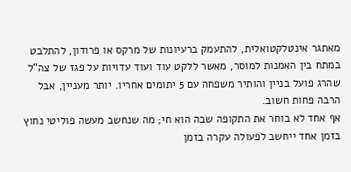מאתגר אינטלקטואלית, להתעמק ברעיונות של מרקס או פרודון, להתלבט במתח בין האמנות למוסר, מאשר ללקט עוד ועוד עדויות על פגז של צה"ל שהרג פועל בניין והותיר משפחה עם 5 יתומים אחריו. יותר מעניין, אבל הרבה פחות חשוב.
אף אחד לא בוחר את התקופה שבה הוא חי; מה שנחשב מעשה פוליטי נחוץ בזמן אחד ייחשב לפעולה עקרה בזמן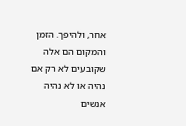אחר, ולהיפך. הזמן והמקום הם אלה שקובעים לא רק אם נהיה או לא נהיה אנשים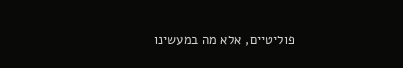פוליטיים, אלא מה במעשינו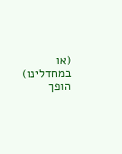(או במחדלינו) הופך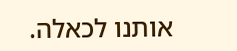אותנו לכאלה.